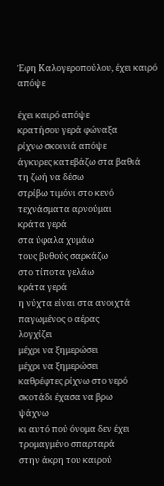Έφη Καλογεροπούλου, έχει καιρό απόψε

έχει καιρό απόψε
κρατήσου γερά φώναξα
ρίχνω σκοινιά απόψε
άγκυρες κατεβάζω στα βαθιά
τη ζωή να δέσω
στρίβω τιμόνι στο κενό
τεχνάσματα αρνούμαι
κράτα γερά
στα ύφαλα χυμάω
τους βυθούς σαρκάζω
στο τίποτα γελάω
κράτα γερά
η νύχτα είναι στα ανοιχτά
παγωμένος ο αέρας
λογχίζει
μέχρι να ξημερώσει
μέχρι να ξημερώσει
καθρέφτες ρίχνω στο νερό
σκοτάδι έχασα να βρω
ψάχνω
κι αυτό πού όνομα δεν έχει
τρομαγμένο σπαρταρά
στην άκρη του καιρού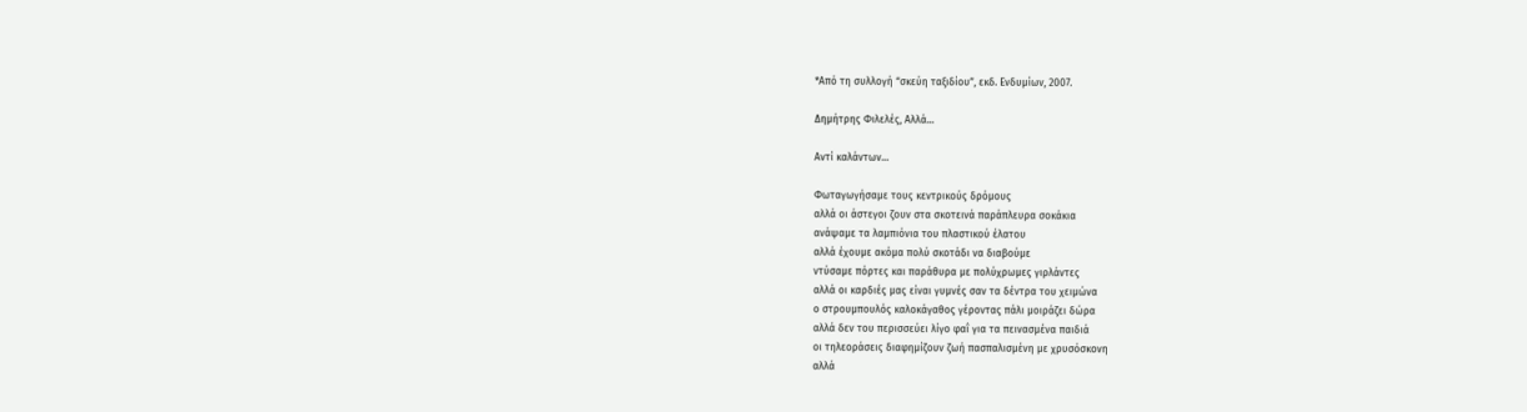*Από τη συλλογή “σκεύη ταξιδίου”, εκδ. Ενδυμίων, 2007.

Δημήτρης Φιλελές, Αλλά…

Αντί καλάντων…

Φωταγωγήσαμε τους κεντρικούς δρόμους
αλλά οι άστεγοι ζουν στα σκοτεινά παράπλευρα σοκάκια
ανάψαμε τα λαμπιόνια του πλαστικού έλατου
αλλά έχουμε ακόμα πολύ σκοτάδι να διαβούμε
ντύσαμε πόρτες και παράθυρα με πολύχρωμες γιρλάντες
αλλά οι καρδιές μας είναι γυμνές σαν τα δέντρα του χειμώνα
ο στρουμπουλός καλοκάγαθος γέροντας πάλι μοιράζει δώρα
αλλά δεν του περισσεύει λίγο φαΐ για τα πεινασμένα παιδιά
οι τηλεοράσεις διαφημίζουν ζωή πασπαλισμένη με χρυσόσκονη
αλλά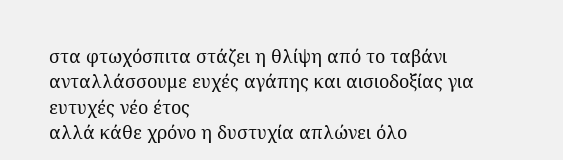στα φτωχόσπιτα στάζει η θλίψη από το ταβάνι
ανταλλάσσουμε ευχές αγάπης και αισιοδοξίας για ευτυχές νέο έτος
αλλά κάθε χρόνο η δυστυχία απλώνει όλο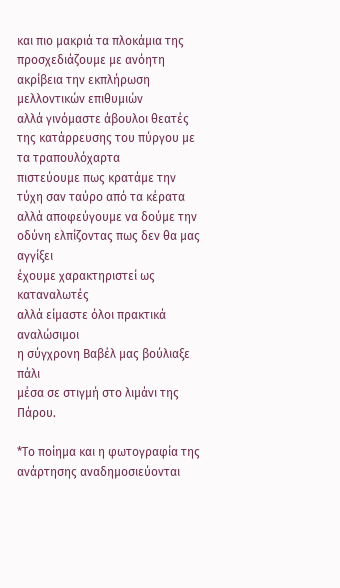και πιο μακριά τα πλοκάμια της
προσχεδιάζουμε με ανόητη ακρίβεια την εκπλήρωση μελλοντικών επιθυμιών
αλλά γινόμαστε άβουλοι θεατές της κατάρρευσης του πύργου με τα τραπουλόχαρτα
πιστεύουμε πως κρατάμε την τύχη σαν ταύρο από τα κέρατα
αλλά αποφεύγουμε να δούμε την οδύνη ελπίζοντας πως δεν θα μας αγγίξει
έχουμε χαρακτηριστεί ως καταναλωτές
αλλά είμαστε όλοι πρακτικά αναλώσιμοι
η σύγχρονη Βαβέλ μας βούλιαξε πάλι
μέσα σε στιγμή στο λιμάνι της Πάρου.

*Το ποίημα και η φωτογραφία της ανάρτησης αναδημοσιεύονται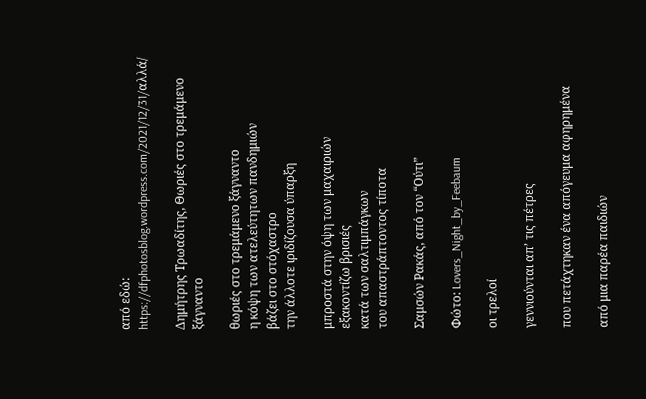από εδώ: https://dfphotosblog.wordpress.com/2021/12/31/αλλά/

Δημήτρης Τρωαδίτης, Θωριές στο τρεμάμενο ξάγναντο

θωριές στο τρεμάμενο ξάγναντο
η κόψη των ατελεύτητων πανδημιών
βάζει στο στόχαστρο
την άλλοτε ιριδίζουσα ύπαρξη

μπροστά στην όψη των μαχαιριών
εξακοντίζω βρισιές
κατά των σαλτιμπάγκων
του απαστράπτοντος τίποτα

Σαμσών Ρακάς, από τον “Ούτι”

Φώτο: Lovers_Night_by_Feebaum

οι τρελοί

γεννιούνται απ’ τις πέτρες

που πετάχτηκαν ένα απόγευμα αφηρημένα

από μια παρέα παιδιών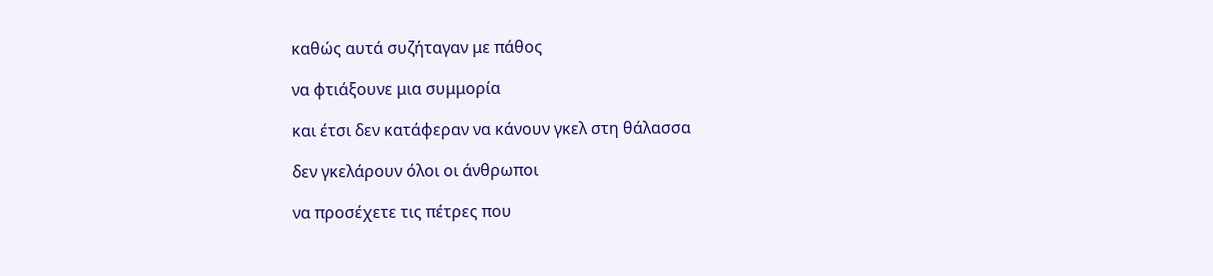καθώς αυτά συζήταγαν με πάθος

να φτιάξουνε μια συμμορία

και έτσι δεν κατάφεραν να κάνουν γκελ στη θάλασσα

δεν γκελάρουν όλοι οι άνθρωποι

να προσέχετε τις πέτρες που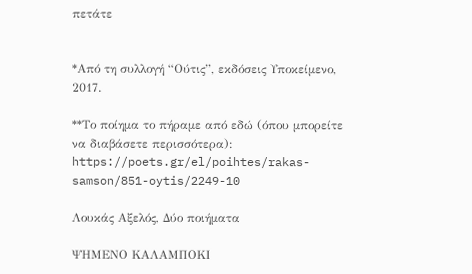πετάτε


*Από τη συλλογή “Ούτις”, εκδόσεις Υποκείμενο, 2017.

**Το ποίημα το πήραμε από εδώ (όπου μπορείτε να διαβάσετε περισσότερα): https://poets.gr/el/poihtes/rakas-samson/851-oytis/2249-10

Λουκάς Αξελός, Δύο ποιήματα

ΨΗΜΕΝΟ ΚΑΛΑΜΠΟΚΙ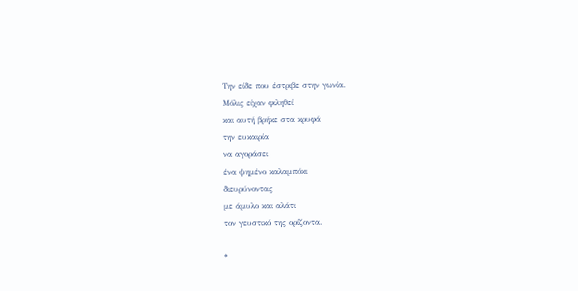Την είδε που έστριβε στην γωνία.
Μόλις είχαν φιληθεί
και αυτή βρήκε στα κρυφά
την ευκαιρία
να αγοράσει
ένα ψημένο καλαμπόκι
διευρύνοντας
με άμυλο και αλάτι
τον γευστικό της ορίζοντα.

*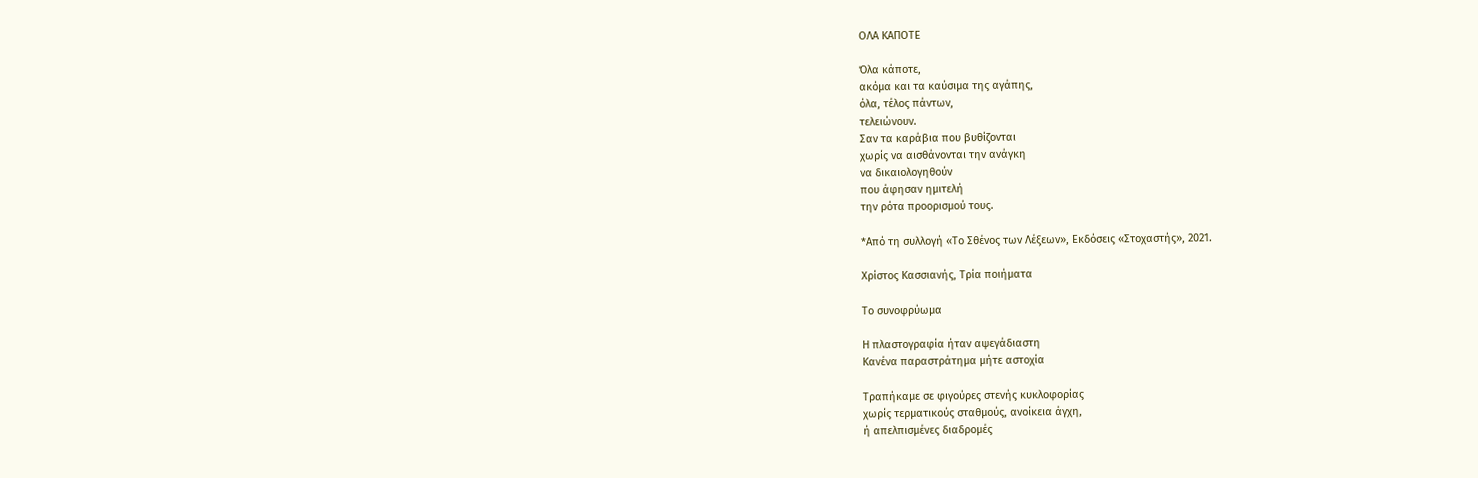ΟΛΑ ΚΑΠΟΤΕ

Όλα κάποτε,
ακόμα και τα καύσιμα της αγάπης,
όλα, τέλος πάντων,
τελειώνουν.
Σαν τα καράβια που βυθίζονται
χωρίς να αισθάνονται την ανάγκη
να δικαιολογηθούν
που άφησαν ημιτελή
την ρότα προορισμού τους.

*Από τη συλλογή «Το Σθένος των Λέξεων», Εκδόσεις «Στοχαστής», 2021.

Χρίστος Κασσιανής, Τρία ποιήματα

Το συνοφρύωμα

Η πλαστογραφία ήταν αψεγάδιαστη
Κανένα παραστράτημα μήτε αστοχία

Τραπήκαμε σε φιγούρες στενής κυκλοφορίας
χωρίς τερματικούς σταθμούς, ανοίκεια άγχη,
ή απελπισμένες διαδρομές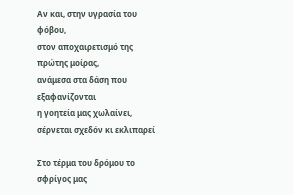Αν και, στην υγρασία του φόβου,
στον αποχαιρετισμό της πρώτης μοίρας,
ανάμεσα στα δάση που εξαφανίζονται
η γοητεία μας χωλαίνει,
σέρνεται σχεδόν κι εκλιπαρεί

Στο τέρμα του δρόμου το σφρίγος μας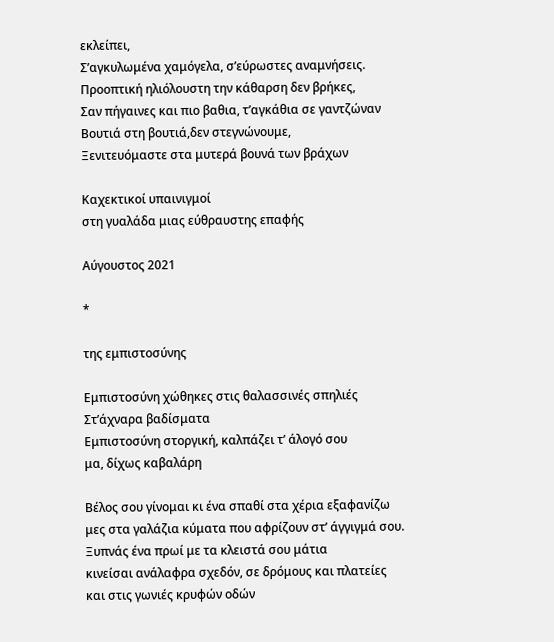εκλείπει,
Σ’αγκυλωμένα χαμόγελα, σ’εύρωστες αναμνήσεις.
Προοπτική ηλιόλουστη την κάθαρση δεν βρήκες,
Σαν πήγαινες και πιο βαθια, τ’αγκάθια σε γαντζώναν
Βουτιά στη βουτιά,δεν στεγνώνουμε,
Ξενιτευόμαστε στα μυτερά βουνά των βράχων

Καχεκτικοί υπαινιγμοί
στη γυαλάδα μιας εύθραυστης επαφής

Αύγουστος 2021

*

της εμπιστοσύνης

Εμπιστοσύνη χώθηκες στις θαλασσινές σπηλιές
Στ’άχναρα βαδίσματα
Εμπιστοσύνη στοργική, καλπάζει τ’ άλογό σου
μα, δίχως καβαλάρη

Βέλος σου γίνομαι κι ένα σπαθί στα χέρια εξαφανίζω
μες στα γαλάζια κύματα που αφρίζουν στ’ άγγιγμά σου.
Ξυπνάς ένα πρωί με τα κλειστά σου μάτια
κινείσαι ανάλαφρα σχεδόν, σε δρόμους και πλατείες
και στις γωνιές κρυφών οδών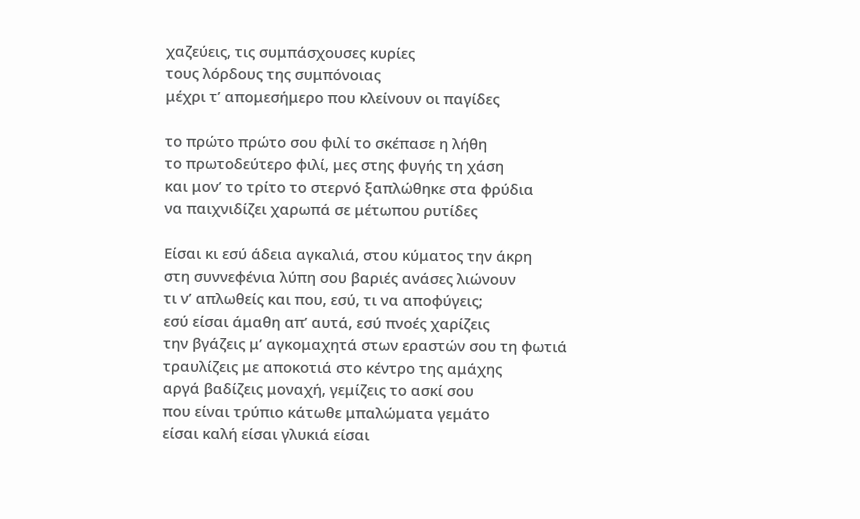χαζεύεις, τις συμπάσχουσες κυρίες
τους λόρδους της συμπόνοιας
μέχρι τ’ απομεσήμερο που κλείνουν οι παγίδες

το πρώτο πρώτο σου φιλί το σκέπασε η λήθη
το πρωτοδεύτερο φιλί, μες στης φυγής τη χάση
και μον’ το τρίτο το στερνό ξαπλώθηκε στα φρύδια
να παιχνιδίζει χαρωπά σε μέτωπου ρυτίδες

Είσαι κι εσύ άδεια αγκαλιά, στου κύματος την άκρη
στη συννεφένια λύπη σου βαριές ανάσες λιώνουν
τι ν’ απλωθείς και που, εσύ, τι να αποφύγεις;
εσύ είσαι άμαθη απ’ αυτά, εσύ πνοές χαρίζεις
την βγάζεις μ’ αγκομαχητά στων εραστών σου τη φωτιά
τραυλίζεις με αποκοτιά στο κέντρο της αμάχης
αργά βαδίζεις μοναχή, γεμίζεις το ασκί σου
που είναι τρύπιο κάτωθε μπαλώματα γεμάτο
είσαι καλή είσαι γλυκιά είσαι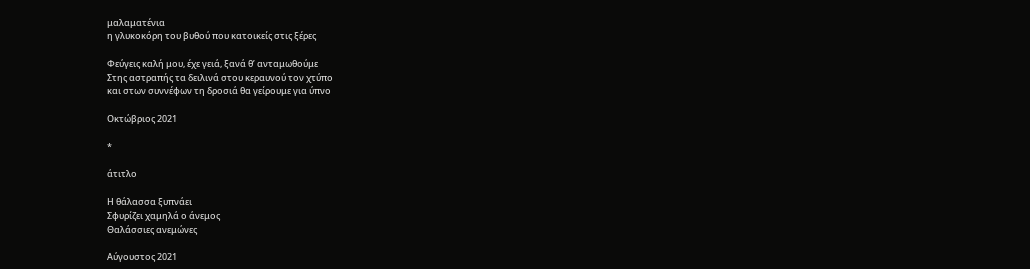μαλαματένια
η γλυκοκόρη του βυθού που κατοικείς στις ξέρες

Φεύγεις καλή μου, έχε γειά, ξανά θ’ ανταμωθούμε
Στης αστραπής τα δειλινά στου κεραυνού τον χτύπο
και στων συννέφων τη δροσιά θα γείρουμε για ύπνο

Οκτώβριος 2021

*

άτιτλο

Η θάλασσα ξυπνάει
Σφυρίζει χαμηλά ο άνεμος
Θαλάσσιες ανεμώνες

Αύγουστος 2021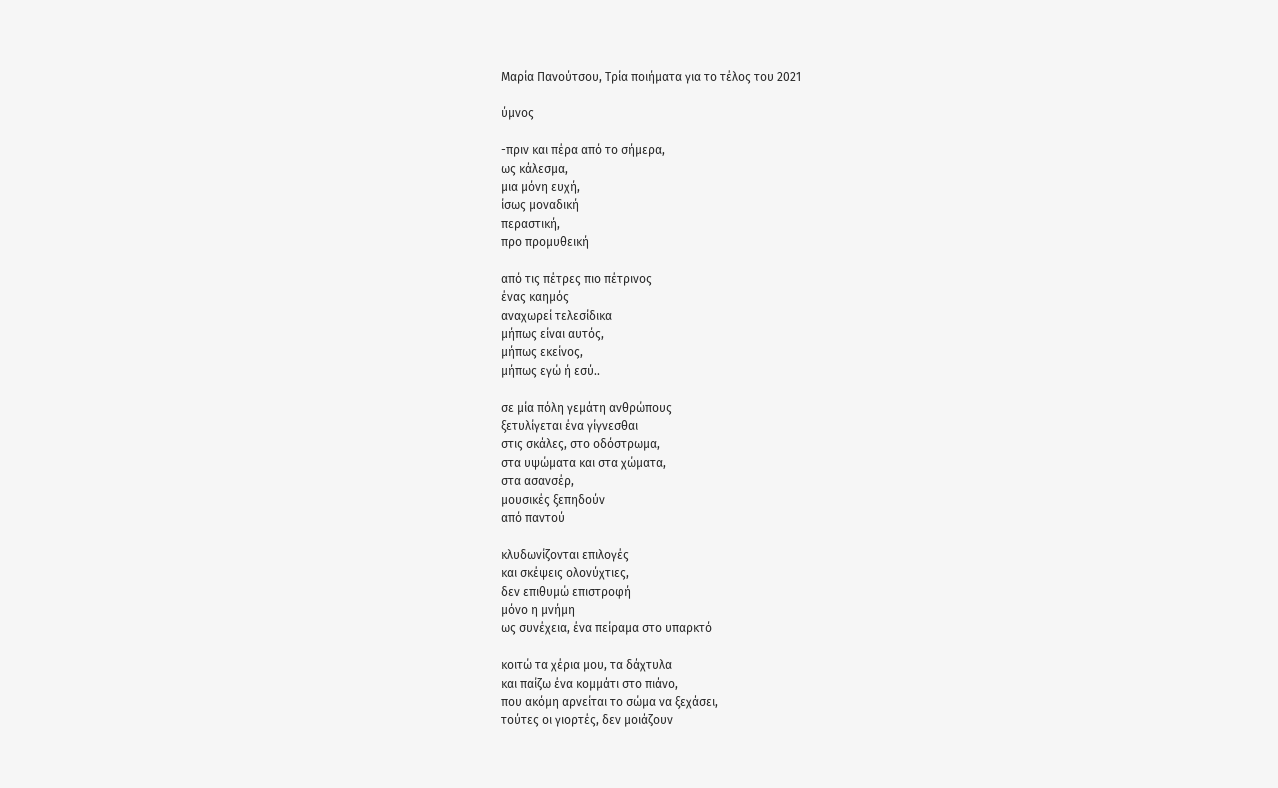Mαρία Πανούτσου, Τρία ποιήματα για το τέλος του 2021

ύμνος

-πριν και πέρα από το σήμερα,
ως κάλεσμα,
μια μόνη ευχή,
ίσως μοναδική
περαστική,
προ προμυθεική

από τις πέτρες πιο πέτρινος
ένας καημός
αναχωρεί τελεσίδικα
μήπως είναι αυτός,
μήπως εκείνος,
μήπως εγώ ή εσύ..

σε μία πόλη γεμάτη ανθρώπους
ξετυλίγεται ένα γίγνεσθαι
στις σκάλες, στο οδόστρωμα,
στα υψώματα και στα χώματα,
στα ασανσέρ,
μουσικές ξεπηδούν
από παντού

κλυδωνίζονται επιλογές
και σκέψεις ολονύχτιες,
δεν επιθυμώ επιστροφή
μόνο η μνήμη
ως συνέχεια, ένα πείραμα στο υπαρκτό

κοιτώ τα χέρια μου, τα δάχτυλα
και παίζω ένα κομμάτι στο πιάνο,
που ακόμη αρνείται το σώμα να ξεχάσει,
τούτες οι γιορτές, δεν μοιάζουν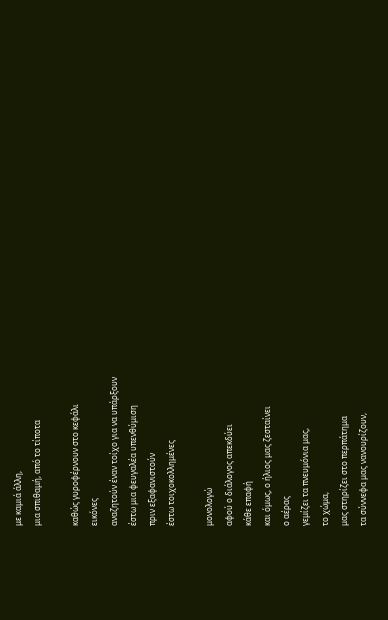με καμιά άλλη,
μια σπιθαμή, από το τίποτα

καθώς γυροφέρνουν στο κεφάλι
εικόνες
αναζητούν έναν τοίχο για να υπάρξουν
έστω μια φευγαλέα υπενθύμιση
πριν εξαφανιστούν
έστω τοιχοκολλημένες

μονολογώ
αφού ο διάλογος απεκδύει
κάθε επαφή
και όμως, ο ήλιος μας ζεσταίνει
ο αέρας
γεμίζει τα πνευμόνια μας,
το χώμα,
μας στηρίζει στο περπάτημα
τα σύννεφα μας νανουρίζουν,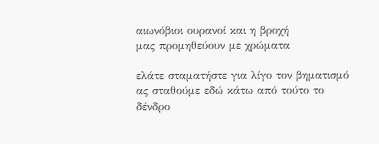αιωνόβιοι ουρανοί και η βροχή
μας προμηθεύουν με χρώματα

ελάτε σταματήστε για λίγο τον βηματισμό
ας σταθούμε εδώ κάτω από τούτο το δένδρο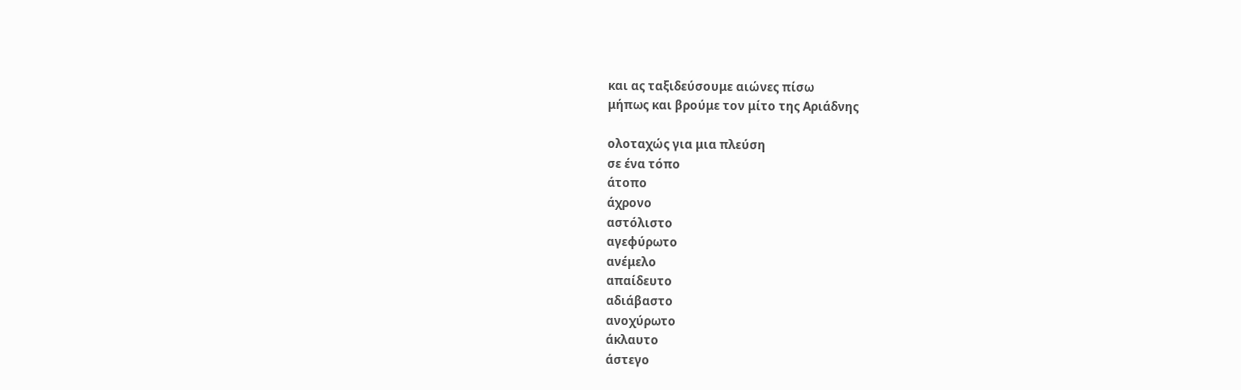και ας ταξιδεύσουμε αιώνες πίσω
μήπως και βρούμε τον μίτο της Αριάδνης

ολοταχώς για μια πλεύση
σε ένα τόπο
άτοπο
άχρονο
αστόλιστο
αγεφύρωτο
ανέμελο
απαίδευτο
αδιάβαστο
ανοχύρωτο
άκλαυτο
άστεγο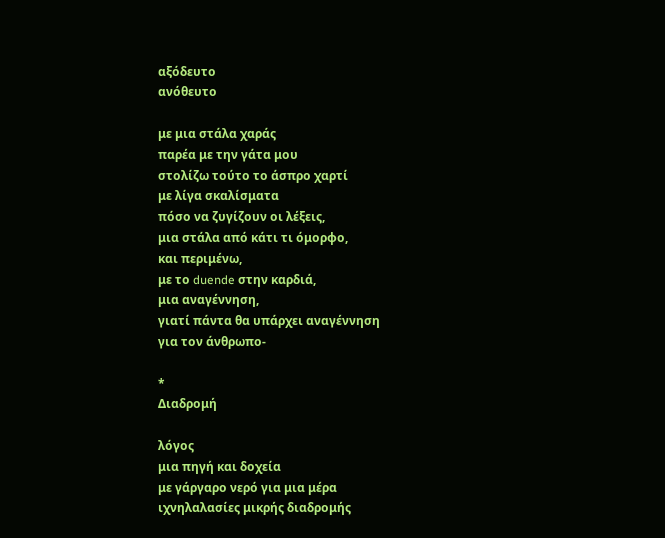αξόδευτο
ανόθευτο

με μια στάλα χαράς
παρέα με την γάτα μου
στολίζω τούτο το άσπρο χαρτί
με λίγα σκαλίσματα
πόσο να ζυγίζουν οι λέξεις,
μια στάλα από κάτι τι όμορφο,
και περιμένω,
με το duende στην καρδιά,
μια αναγέννηση,
γιατί πάντα θα υπάρχει αναγέννηση
για τον άνθρωπο-

*
Διαδρομή

λόγος
μια πηγή και δοχεία
με γάργαρο νερό για μια μέρα
ιχνηλαλασίες μικρής διαδρομής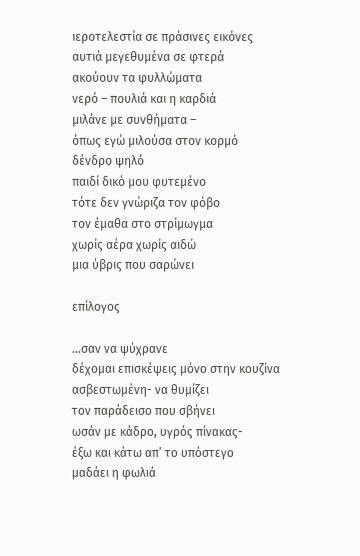ιεροτελεστία σε πράσινες εικόνες
αυτιά μεγεθυμένα σε φτερά
ακούουν τα φυλλώματα
νερό – πουλιά και η καρδιά
μιλάνε με συνθήματα –
όπως εγώ μιλούσα στον κορμό
δένδρο ψηλό
παιδί δικό μου φυτεμένο
τότε δεν γνώριζα τον φόβο
τον έμαθα στο στρίμωγμα
χωρίς αέρα χωρίς αιδώ
μια ύβρις που σαρώνει

επίλογος

…σαν να ψύχρανε
δέχομαι επισκέψεις μόνο στην κουζίνα
ασβεστωμένη- να θυμίζει
τον παράδεισο που σβήνει
ωσάν με κάδρο, υγρός πίνακας-
έξω και κάτω απ’ το υπόστεγο
μαδάει η φωλιά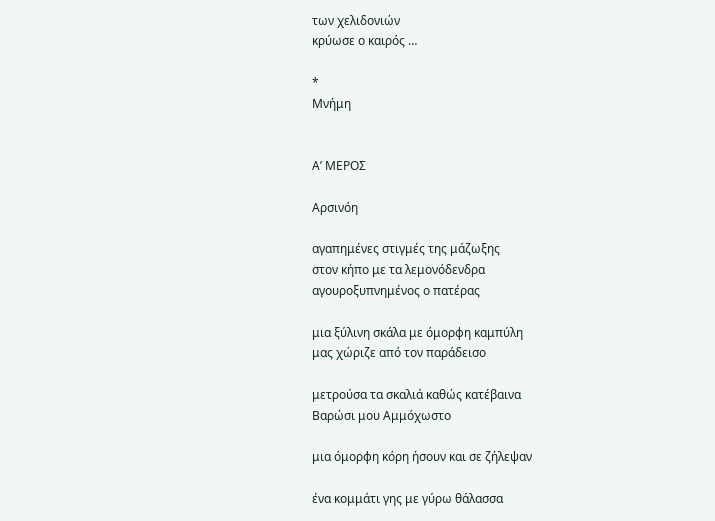των χελιδονιών
κρύωσε ο καιρός …

*
Μνήμη


Α’ ΜΕΡΟΣ

Αρσινόη

αγαπημένες στιγμές της μάζωξης
στον κήπο με τα λεμονόδενδρα
αγουροξυπνημένος ο πατέρας

μια ξύλινη σκάλα με όμορφη καμπύλη
μας χώριζε από τον παράδεισο

μετρούσα τα σκαλιά καθώς κατέβαινα
Βαρώσι μου Αμμόχωστο

μια όμορφη κόρη ήσουν και σε ζήλεψαν

ένα κομμάτι γης με γύρω θάλασσα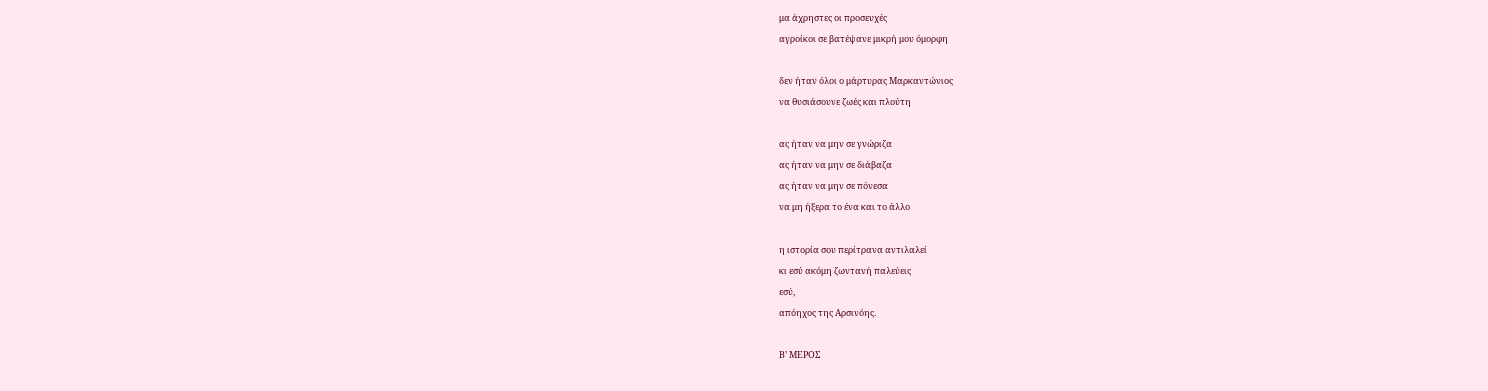μα άχρηστες οι προσευχές
αγροίκοι σε βατέψανε μικρή μου όμορφη

δεν ήταν όλοι ο μάρτυρας Μαρκαντώνιος
να θυσιάσουνε ζωές και πλούτη

ας ήταν να μην σε γνώριζα
ας ήταν να μην σε διάβαζα
ας ήταν να μην σε πόνεσα
να μη ήξερα το ένα και το άλλο

η ιστορία σου περίτρανα αντιλαλεί
κι εσύ ακόμη ζωντανή παλεύεις
εσύ,
απόηχος της Αρσινόης.

Β’ ΜΕΡΟΣ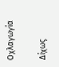Οχλαγωγία

Δίχως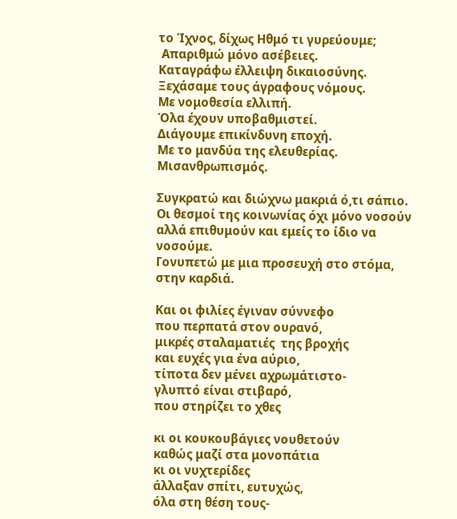το Ίχνος, δίχως Ηθμό τι γυρεύουμε;
 Απαριθμώ μόνο ασέβειες.
Καταγράφω έλλειψη δικαιοσύνης.
Ξεχάσαμε τους άγραφους νόμους.
Με νομοθεσία ελλιπή.
Όλα έχουν υποβαθμιστεί.
Διάγουμε επικίνδυνη εποχή.
Με το μανδύα της ελευθερίας.
Μισανθρωπισμός.

Συγκρατώ και διώχνω μακριά ό,τι σάπιο.
Οι θεσμοί της κοινωνίας όχι μόνο νοσούν αλλά επιθυμούν και εμείς το ίδιο να νοσούμε.
Γονυπετώ με μια προσευχή στο στόμα, στην καρδιά.

Και οι φιλίες έγιναν σύννεφο
που περπατά στον ουρανό,
μικρές σταλαματιές  της βροχής
και ευχές για ένα αύριο,
τίποτα δεν μένει αχρωμάτιστο-
γλυπτό είναι στιβαρό,
που στηρίζει το χθες

κι οι κουκουβάγιες νουθετούν
καθώς μαζί στα μονοπάτια
κι οι νυχτερίδες
άλλαξαν σπίτι, ευτυχώς,
όλα στη θέση τους-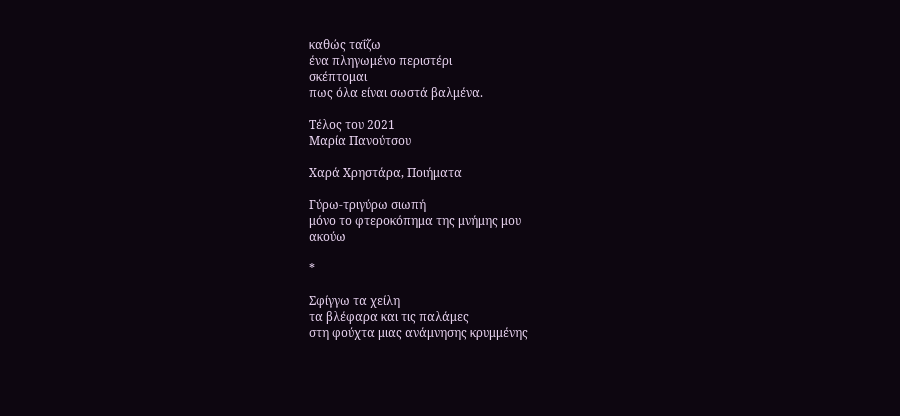καθώς ταΐζω
ένα πληγωμένο περιστέρι
σκέπτομαι
πως όλα είναι σωστά βαλμένα.

Τέλος του 2021
Μαρία Πανούτσου

Χαρά Χρηστάρα, Ποιήματα

Γύρω-τριγύρω σιωπή
μόνο το φτεροκόπημα της μνήμης μου
ακούω

*

Σφίγγω τα χείλη
τα βλέφαρα και τις παλάμες
στη φούχτα μιας ανάμνησης κρυμμένης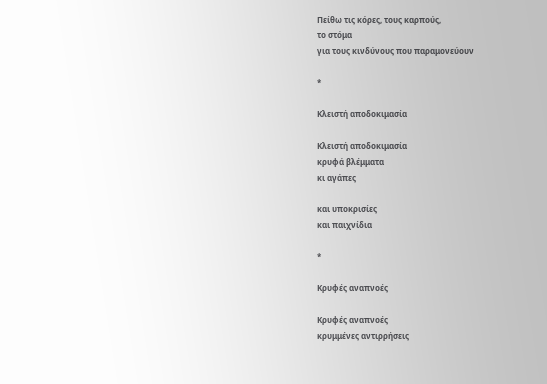Πείθω τις κόρες, τους καρπούς,
το στόμα
για τους κινδύνους που παραμονεύουν

*

Κλειστή αποδοκιμασία

Κλειστή αποδοκιμασία
κρυφά βλέμματα
κι αγάπες

και υποκρισίες
και παιχνίδια

*

Κρυφές αναπνοές

Κρυφές αναπνοές
κρυμμένες αντιρρήσεις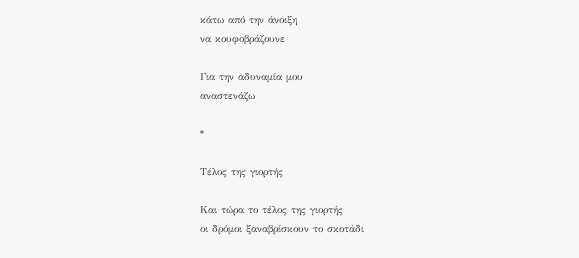κάτω από την άνοιξη
να κουφοβράζουνε

Για την αδυναμία μου
αναστενάζω

*

Τέλος της γιορτής

Και τώρα το τέλος της γιορτής
οι δρόμοι ξαναβρίσκουν το σκοτάδι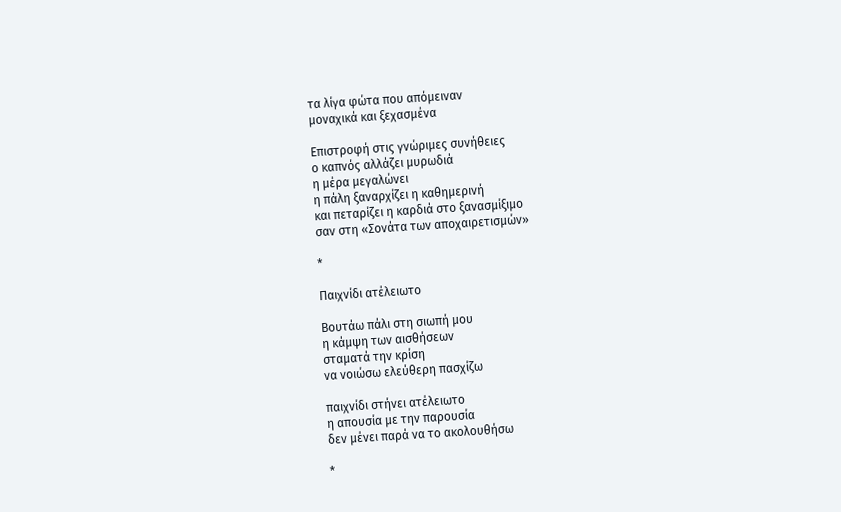τα λίγα φώτα που απόμειναν
μοναχικά και ξεχασμένα

Επιστροφή στις γνώριμες συνήθειες
ο καπνός αλλάζει μυρωδιά
η μέρα μεγαλώνει
η πάλη ξαναρχίζει η καθημερινή
και πεταρίζει η καρδιά στο ξανασμίξιμο
σαν στη «Σονάτα των αποχαιρετισμών»

*

Παιχνίδι ατέλειωτο

Βουτάω πάλι στη σιωπή μου
η κάμψη των αισθήσεων
σταματά την κρίση
να νοιώσω ελεύθερη πασχίζω

παιχνίδι στήνει ατέλειωτο
η απουσία με την παρουσία
δεν μένει παρά να το ακολουθήσω

*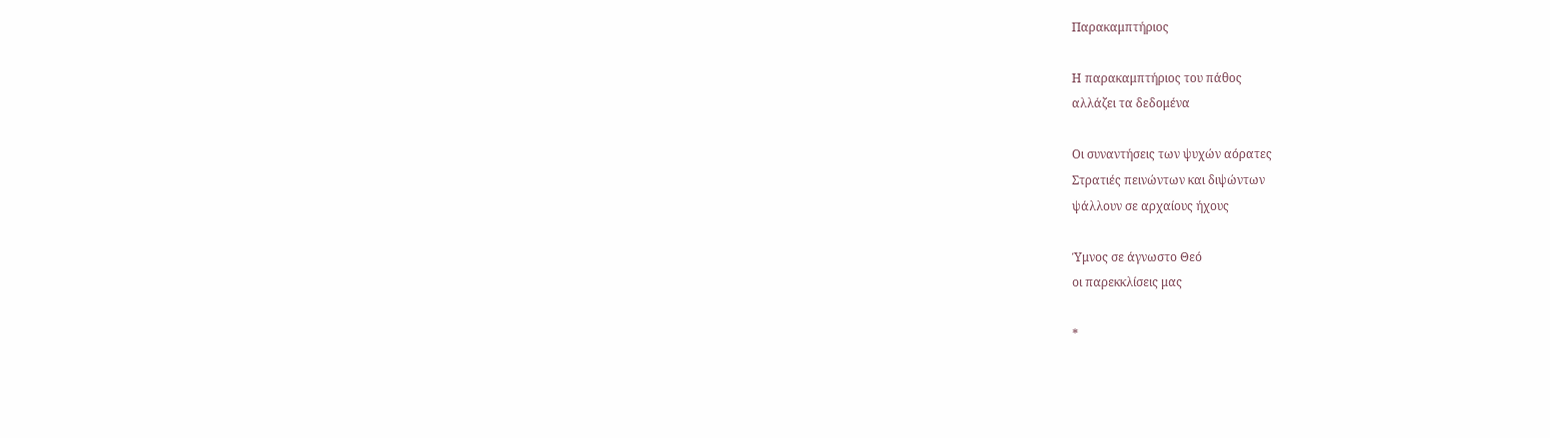Παρακαμπτήριος

Η παρακαμπτήριος του πάθος
αλλάζει τα δεδομένα

Οι συναντήσεις των ψυχών αόρατες
Στρατιές πεινώντων και διψώντων
ψάλλουν σε αρχαίους ήχους

Ύμνος σε άγνωστο Θεό
οι παρεκκλίσεις μας

*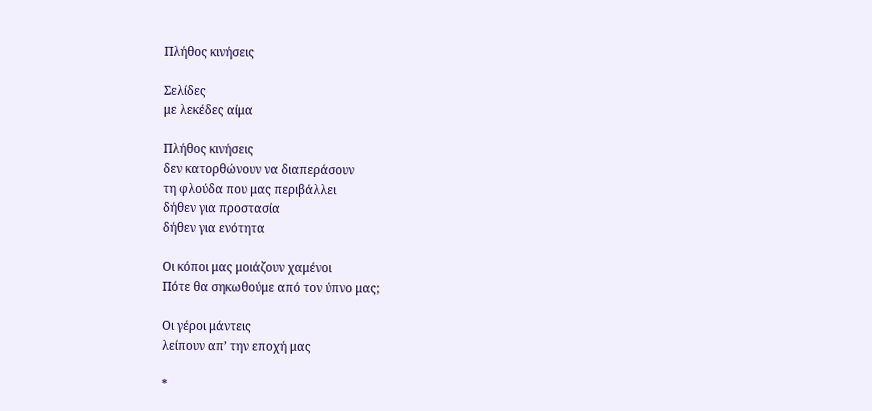Πλήθος κινήσεις

Σελίδες
με λεκέδες αίμα

Πλήθος κινήσεις
δεν κατορθώνουν να διαπεράσουν
τη φλούδα που μας περιβάλλει
δήθεν για προστασία
δήθεν για ενότητα

Οι κόποι μας μοιάζουν χαμένοι
Πότε θα σηκωθούμε από τον ύπνο μας;

Οι γέροι μάντεις
λείπουν απ’ την εποχή μας

*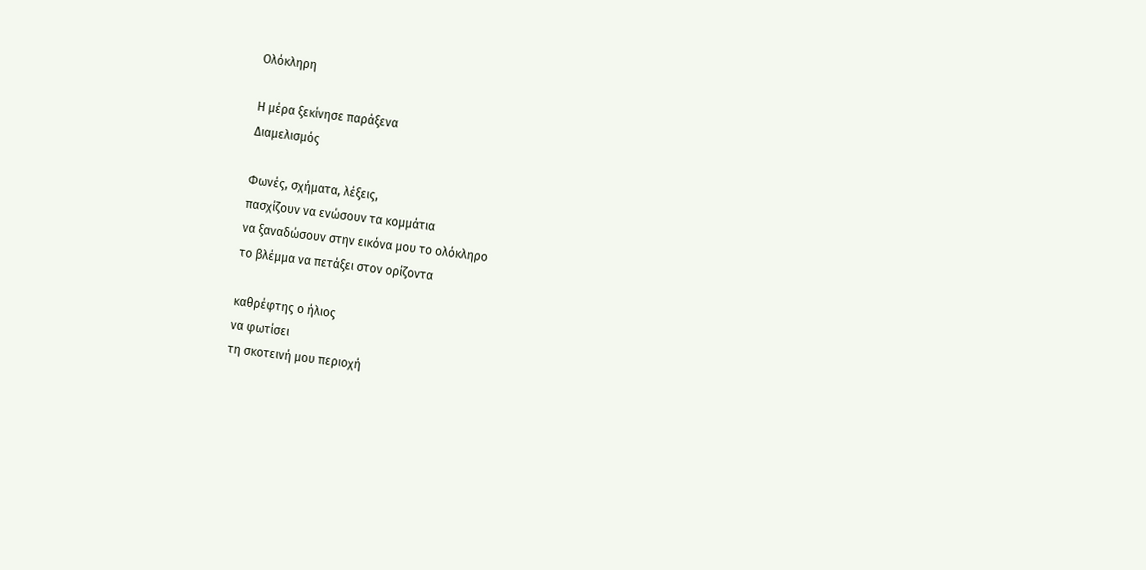Ολόκληρη

Η μέρα ξεκίνησε παράξενα
Διαμελισμός

Φωνές, σχήματα, λέξεις,
πασχίζουν να ενώσουν τα κομμάτια
να ξαναδώσουν στην εικόνα μου το ολόκληρο
το βλέμμα να πετάξει στον ορίζοντα

καθρέφτης ο ήλιος
να φωτίσει
τη σκοτεινή μου περιοχή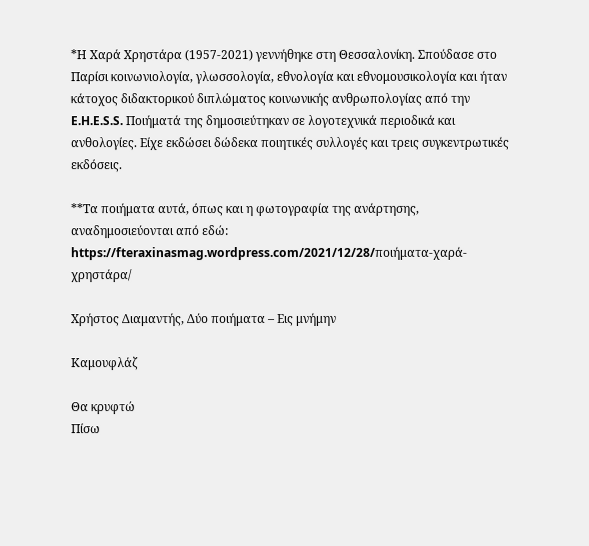*Η Χαρά Χρηστάρα (1957-2021) γεννήθηκε στη Θεσσαλονίκη. Σπούδασε στο Παρίσι κοινωνιολογία, γλωσσολογία, εθνολογία και εθνομουσικολογία και ήταν κάτοχος διδακτορικού διπλώματος κοινωνικής ανθρωπολογίας από την E.H.E.S.S. Ποιήματά της δημοσιεύτηκαν σε λογοτεχνικά περιοδικά και ανθολογίες. Είχε εκδώσει δώδεκα ποιητικές συλλογές και τρεις συγκεντρωτικές εκδόσεις.

**Τα ποιήματα αυτά, όπως και η φωτογραφία της ανάρτησης, αναδημοσιεύονται από εδώ: https://fteraxinasmag.wordpress.com/2021/12/28/ποιήματα-χαρά-χρηστάρα/

Χρήστος Διαμαντής, Δύο ποιήματα – Εις μνήμην

Καμουφλάζ

Θα κρυφτώ
Πίσω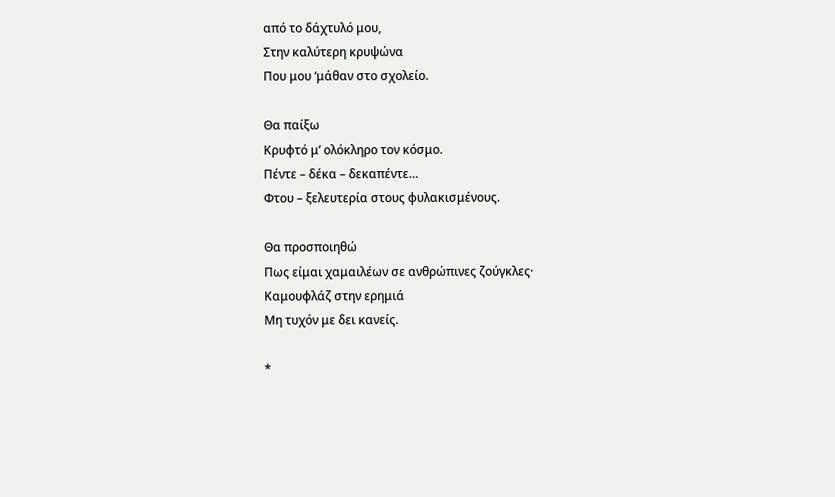από το δάχτυλό μου,
Στην καλύτερη κρυψώνα
Που μου ‘μάθαν στο σχολείο.

Θα παίξω
Κρυφτό μ’ ολόκληρο τον κόσμο.
Πέντε – δέκα – δεκαπέντε…
Φτου – ξελευτερία στους φυλακισμένους.

Θα προσποιηθώ
Πως είμαι χαμαιλέων σε ανθρώπινες ζούγκλες·
Καμουφλάζ στην ερημιά
Μη τυχόν με δει κανείς.

*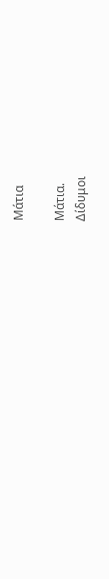Μάτια

Μάτια.
Δίδυμοι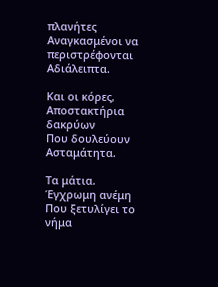πλανήτες
Αναγκασμένοι να περιστρέφονται
Αδιάλειπτα.

Και οι κόρες,
Αποστακτήρια δακρύων
Που δουλεύουν
Ασταμάτητα.

Τα μάτια.
Έγχρωμη ανέμη
Που ξετυλίγει το νήμα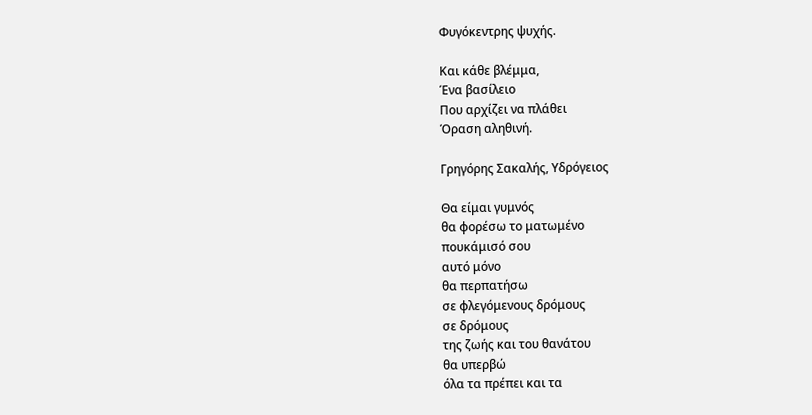Φυγόκεντρης ψυχής.

Και κάθε βλέμμα,
Ένα βασίλειο
Που αρχίζει να πλάθει
Όραση αληθινή.

Γρηγόρης Σακαλής, Υδρόγειος

Θα είμαι γυμνός
θα φορέσω το ματωμένο
πουκάμισό σου
αυτό μόνο
θα περπατήσω
σε φλεγόμενους δρόμους
σε δρόμους
της ζωής και του θανάτου
θα υπερβώ
όλα τα πρέπει και τα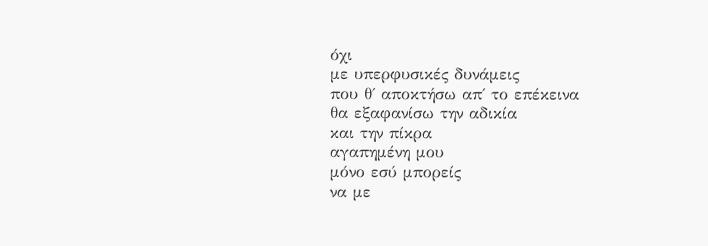όχι
με υπερφυσικές δυνάμεις
που θ΄ αποκτήσω απ΄ το επέκεινα
θα εξαφανίσω την αδικία
και την πίκρα
αγαπημένη μου
μόνο εσύ μπορείς
να με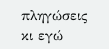πληγώσεις
κι εγώ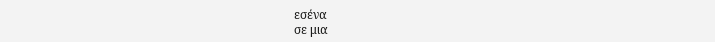εσένα
σε μια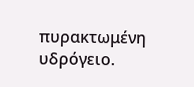πυρακτωμένη υδρόγειο.